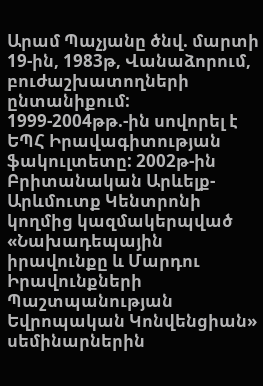Արամ Պաչյանը ծնվ. մարտի 19-ին, 1983թ, Վանաձորում, բուժաշխատողների ընտանիքում: 1999-2004թթ.-ին սովորել է ԵՊՀ Իրավագիտության ֆակուլտետը: 2002թ-ին Բրիտանական Արևելք-Արևմուտք Կենտրոնի կողմից կազմակերպված «Նախադեպային իրավունքը և Մարդու Իրավունքների Պաշտպանության Եվրոպական Կոնվենցիան» սեմինարներին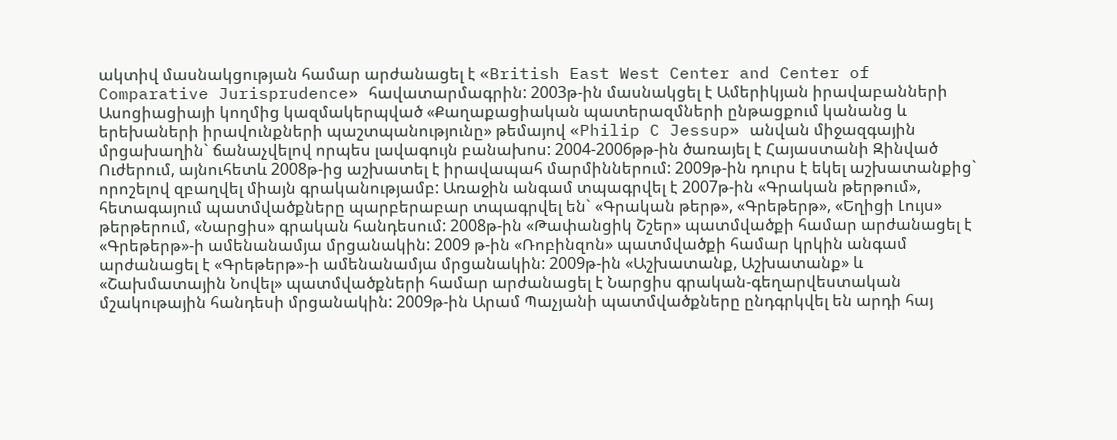ակտիվ մասնակցության համար արժանացել է «British East West Center and Center of Comparative Jurisprudence» հավատարմագրին: 2003թ-ին մասնակցել է Ամերիկյան իրավաբանների Ասոցիացիայի կողմից կազմակերպված «Քաղաքացիական պատերազմների ընթացքում կանանց և երեխաների իրավունքների պաշտպանությունը» թեմայով «Philip C Jessup» անվան միջազգային մրցախաղին` ճանաչվելով որպես լավագույն բանախոս: 2004-2006թթ-ին ծառայել է Հայաստանի Զինված Ուժերում, այնուհետև 2008թ-ից աշխատել է իրավապահ մարմիններում: 2009թ-ին դուրս է եկել աշխատանքից` որոշելով զբաղվել միայն գրականությամբ: Առաջին անգամ տպագրվել է 2007թ-ին «Գրական թերթում», հետագայում պատմվածքները պարբերաբար տպագրվել են` «Գրական թերթ», «Գրեթերթ», «Եղիցի Լույս» թերթերում, «Նարցիս» գրական հանդեսում: 2008թ-ին «Թափանցիկ Շշեր» պատմվածքի համար արժանացել է «Գրեթերթ»-ի ամենանամյա մրցանակին: 2009 թ-ին «Ռոբինզոն» պատմվածքի համար կրկին անգամ արժանացել է «Գրեթերթ»-ի ամենանամյա մրցանակին: 2009թ-ին «Աշխատանք, Աշխատանք» և «Շախմատային Նովել» պատմվածքների համար արժանացել է Նարցիս գրական-գեղարվեստական մշակութային հանդեսի մրցանակին: 2009թ-ին Արամ Պաչյանի պատմվածքները ընդգրկվել են արդի հայ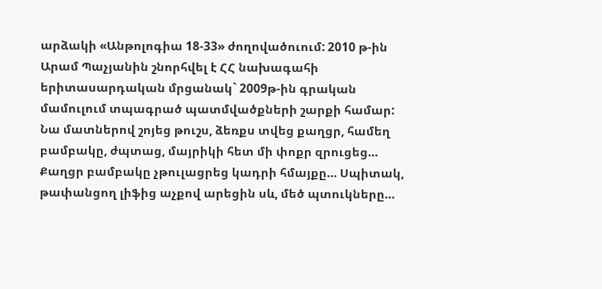արձակի «Անթոլոգիա 18-33» ժողովածուում: 2010 թ-ին Արամ Պաչյանին շնորհվել է ՀՀ նախագահի երիտասարդական մրցանակ` 2009թ-ին գրական մամուլում տպագրած պատմվածքների շարքի համար:
Նա մատներով շոյեց թուշս, ձեռքս տվեց քաղցր, համեղ բամբակը, ժպտաց, մայրիկի հետ մի փոքր զրուցեց… Քաղցր բամբակը չթուլացրեց կադրի հմայքը… Սպիտակ, թափանցող լիֆից աչքով արեցին սև, մեծ պտուկները…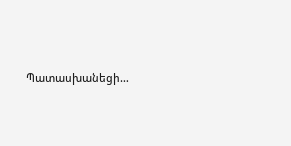Պատասխանեցի…